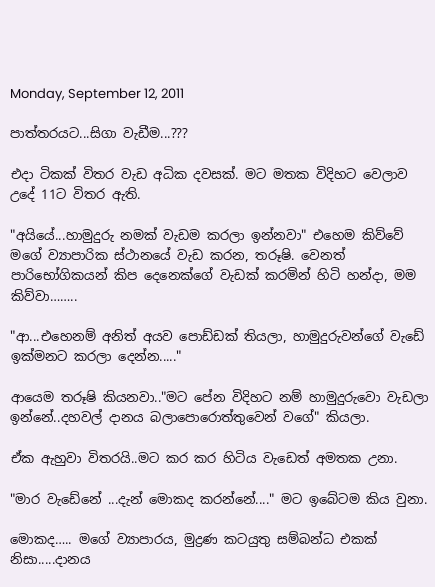Monday, September 12, 2011

පාත්තරයට...සිගා වැඩීම...???

එදා ටිකක් විතර වැඩ අධික දවසක්. මට මතක විදිහට වෙලාව උදේ 11ට විතර ඇති.

"අයියේ...හාමුදුරු නමක් වැඩම කරලා ඉන්නවා" එහෙම කිව්වේ මගේ ව්‍යාපාරික ස්ථානයේ වැඩ කරන, තරූෂි. වෙනත් පාරිභෝගිකයන් කිප දෙනෙක්ගේ වැඩක් කරමින් හිටි හන්දා, මම කිව්වා……..

"ආ...එහෙනම් අනිත් අයව පොඩ්ඩක් තියලා, හාමුදුරුවන්ගේ වැඩේ ඉක්මනට කරලා දෙන්න....."

ආයෙම තරූෂි කියනවා.."මට පේන විදිහට නම් හාමුදුරුවො වැඩලා ඉන්නේ..දහවල් දානය බලාපොරොත්තුවෙන් වගේ" කියලා.

ඒක ඇහුවා විතරයි..මට කර කර හිටිය වැඩෙත් අමතක උනා.

"මාර වැඩේනේ ...දැන් මොකද කරන්නේ...." මට ඉබේටම කිය වුනා.

මොකද….. මගේ ව්‍යාපාරය, මුද්‍රණ කටයුතු සම්බන්ධ එකක් නිසා.....දානය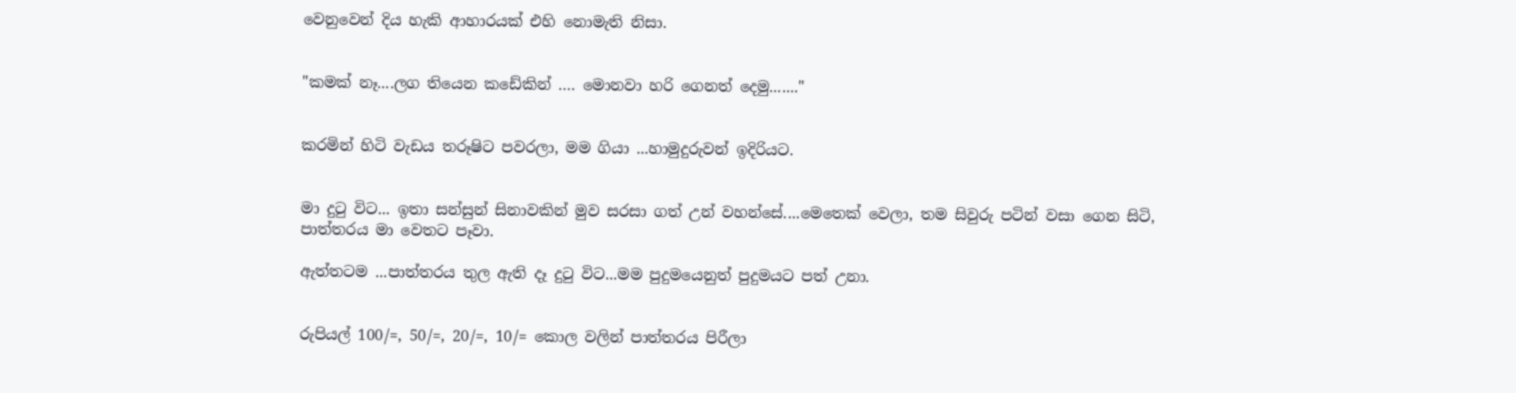වෙනුවෙන් දිය හැකි ආහාරයක් එහි නොමැති නිසා.


"කමක් නෑ....ලග තියෙන කඩේකින් …. මොනවා ‍හරි ගෙනත් දෙමු......."


කරමින් හිටි වැඩය තරූෂිට පවරලා, මම ගියා ...හාමුදුරුවන් ඉදිරියට.


මා දුටු විට... ඉතා සන්සුන් සිනාවකින් මුව සරසා ගත් උන් වහන්සේ....මෙතෙක් වෙලා, තම සිවුරු පටින් වසා ගෙන සිටි, පාත්තරය මා වෙතට පෑවා.

ඇත්තටම ...පාත්තරය තුල ඇති දෑ දුටු විට...මම පුදුමයෙනුත් පුදුමයට පත් උනා.


රුපියල් 100/=, 50/=, 20/=, 10/= කොල වලින් පාත්තරය පිරීලා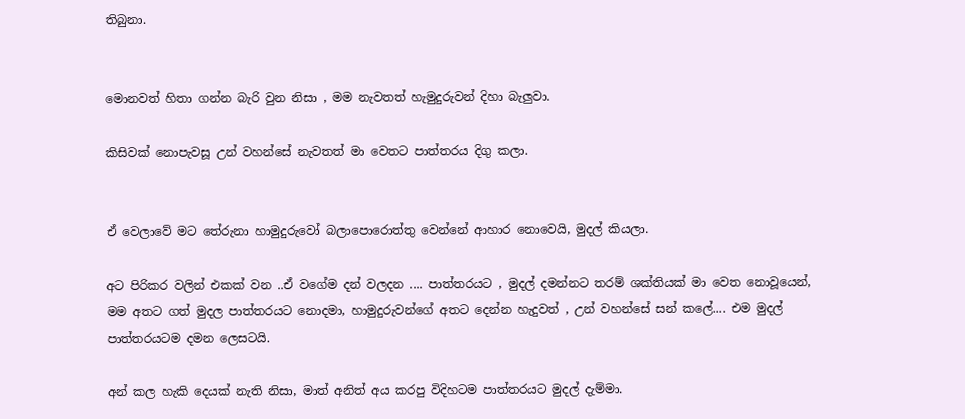තිබුනා.


මොනවත් හිතා ගන්න බැරි වුන නිසා , මම නැවතත් හැමුදුරුවන් දිහා බැලුවා.

කිසිවක් නොපැවසූ උන් වහන්සේ නැවතත් මා වෙතට පාත්තරය දිගු කලා.


ඒ වෙලාවේ මට තේරුනා හාමුදුරුවෝ බලාපොරොත්තු වෙන්නේ ආහාර නොවෙයි, මුදල් කියලා.

අට පිරිකර වලින් එකක් වන ..ඒ වගේම දන් වලදන .... පාත්තරයට , මුදල් දමන්නට තරම් ශක්තියක් මා වෙත නොවූයෙන්, මම අතට ගත් මුදල පාත්තරයට නොදමා, හාමුදුරුවන්ගේ අතට දෙන්න හැදුවත් , උන් වහන්සේ සන් කලේ.... එම මුදල් පාත්තරයටම දමන ලෙසටයි.

අන් කල හැකි දෙයක් නැති නිසා, මාත් අනිත් අය කරපු විදිහටම පාත්තරයට මුදල් දැම්මා.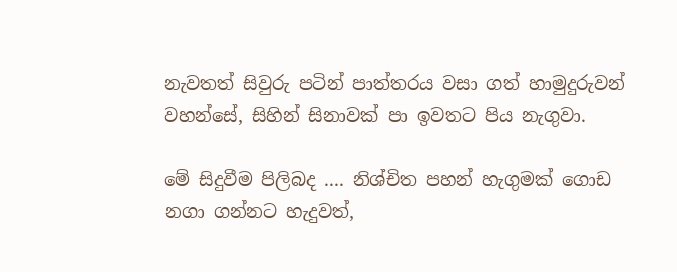නැවතත් සිවුරු පටින් පාත්තරය වසා ගත් හාමුදුරුවන් වහන්සේ, සිහින් සිනාවක් පා ඉවතට පිය නැගුවා.

මේ සිදුවීම පිලිබද .... නිශ්චිත පහන් හැගුමක් ගොඩ නගා ගන්නට හැදුවත්,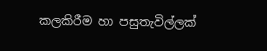කලකිරීම හා පසුතැවිල්ලක්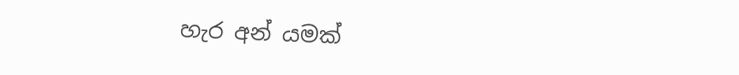හැර අන් යමක්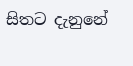සිතට දැනුනේ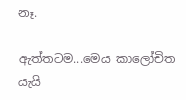නෑ.

ඇත්තටම...මෙය කාලෝචිත යැයි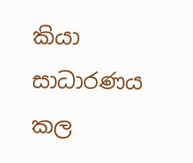කියා සාධාරණය කල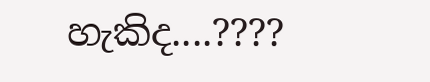හැකිද....????